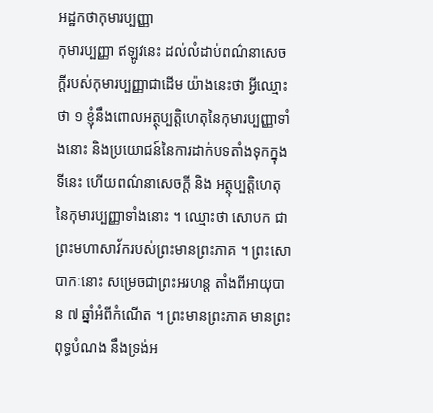អដ្ឋកថាកុមារប្បញ្ញា
កុមារប្បញ្ញា ឥឡូវនេះ ដល់លំដាប់ពណ៌នាសេចក្តីរបស់កុមារប្បញ្ញាជាដើម យ៉ាងនេះថា អ្វីឈ្មោះថា ១ ខ្ញុំនឹងពោលអត្ថុប្បត្តិហេតុនៃកុមារប្បញ្ញាទាំងនោះ និងប្រយោជន៍នៃការដាក់បទតាំងទុកក្នុងទីនេះ ហើយពណ៌នាសេចក្តី និង អត្ថុប្បត្តិហេតុនៃកុមារប្បញ្ញាទាំងនោះ ។ ឈ្មោះថា សោបក ជាព្រះមហាសាវ័ករបស់ព្រះមានព្រះភាគ ។ ព្រះសោបាកៈនោះ សម្រេចជាព្រះអរហន្ត តាំងពីអាយុបាន ៧ ឆ្នាំអំពីកំណើត ។ ព្រះមានព្រះភាគ មានព្រះពុទ្ធបំណង នឹងទ្រង់អ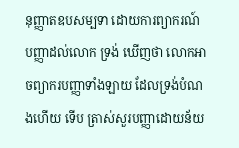នុញ្ញាតឧបសម្បទា ដោយការព្យាករណ៍បញ្ញាដល់លោក ទ្រង់ ឃើញថា លោកអាចព្យាករបញ្ញាទាំងឡាយ ដែលទ្រង់បំណងហើយ ទើប ត្រាស់សួរបញ្ញាដោយន័យ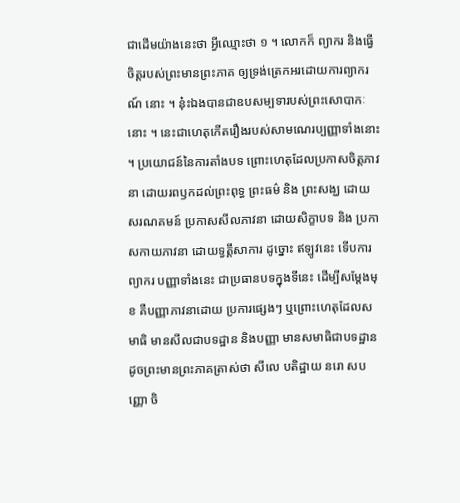ជាដើមយ៉ាងនេះថា អ្វីឈ្មោះថា ១ ។ លោកក៏ ព្យាករ និងធ្វើចិត្តរបស់ព្រះមានព្រះភាគ ឲ្យទ្រង់ត្រេកអរដោយការព្យាករណ៍ នោះ ។ នុ៎ះឯងបានជាឧបសម្បទារបស់ព្រះសោបាកៈនោះ ។ នេះជាហេតុកើតរឿងរបស់សាមណេរប្បញ្ញាទាំងនោះ ។ ប្រយោជន៍នៃការតាំងបទ ព្រោះហេតុដែលប្រកាសចិត្តភាវនា ដោយរពឫកដល់ព្រះពុទ្ធ ព្រះធម៌ និង ព្រះសង្ឃ ដោយសរណគមន៍ ប្រកាសសីលភាវនា ដោយសិក្ខាបទ និង ប្រកាសកាយភាវនា ដោយទ្វត្តឹសាការ ដូច្នោះ ឥឡូវនេះ ទើបការព្យាករ បញ្ញាទាំងនេះ ជាប្រធានបទក្នុងទីនេះ ដើម្បីសម្តែងមុខ គឺបញ្ញាភាវនាដោយ ប្រការផ្សេងៗ ឬព្រោះហេតុដែលសមាធិ មានសីលជាបទដ្ឋាន និងបញ្ញា មានសមាធិជាបទដ្ឋាន ដូចព្រះមានព្រះភាគត្រាស់ថា សីលេ បតិដ្ឋាយ នរោ សបញ្ញោ ចិ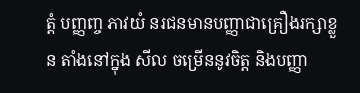ត្តំ បញ្ញញ្ច ភាវយំ នរជនមានបញ្ញាជាគ្រឿងរក្សាខ្លួន តាំងនៅក្នុង សីល ចម្រើននូវចិត្ត និងបញ្ញា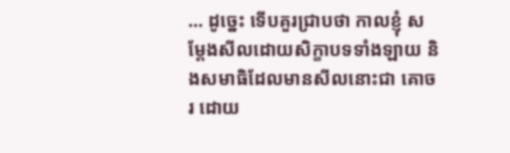… ដូច្នេះ ទើបគួរជ្រាបថា កាលខ្ញុំ សម្តែងសីលដោយសិក្ខាបទទាំងឡាយ និងសមាធិដែលមានសីលនោះជា គោចរ ដោយ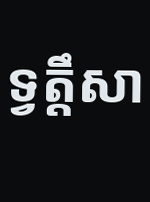ទ្វត្តឹសា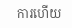ការហើយ